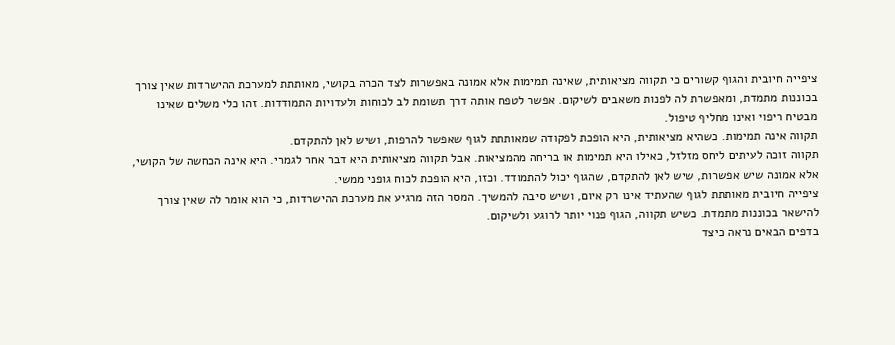ציפייה חיובית והגוף קשורים כי תקווה מציאותית, שאינה תמימות אלא אמונה באפשרות לצד הכרה בקושי, מאותתת למערכת ההישרדות שאין צורך בכוננות מתמדת, ומאפשרת לה לפנות משאבים לשיקום. אפשר לטפח אותה דרך תשומת לב לכוחות ולעדויות התמודדות. זהו כלי משלים שאינו מבטיח ריפוי ואינו מחליף טיפול.
תקווה אינה תמימות. כשהיא מציאותית, היא הופכת לפקודה שמאותתת לגוף שאפשר להרפות, ושיש לאן להתקדם.
תקווה זוכה לעיתים ליחס מזלזל, כאילו היא תמימות או בריחה מהמציאות. אבל תקווה מציאותית היא דבר אחר לגמרי. היא אינה הכחשה של הקושי, אלא אמונה שיש אפשרות, שיש לאן להתקדם, שהגוף יכול להתמודד. וכזו, היא הופכת לכוח גופני ממשי.
ציפייה חיובית מאותתת לגוף שהעתיד אינו רק איום, ושיש סיבה להמשיך. המסר הזה מרגיע את מערכת ההישרדות, כי הוא אומר לה שאין צורך להישאר בכוננות מתמדת. כשיש תקווה, הגוף פנוי יותר לרוגע ולשיקום.
בדפים הבאים נראה כיצד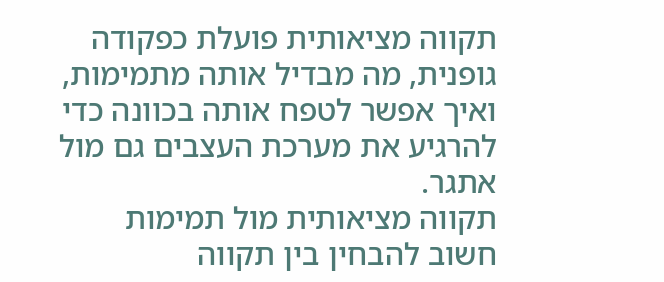תקווה מציאותית פועלת כפקודה גופנית, מה מבדיל אותה מתמימות, ואיך אפשר לטפח אותה בכוונה כדי להרגיע את מערכת העצבים גם מול אתגר.
תקווה מציאותית מול תמימות
חשוב להבחין בין תקווה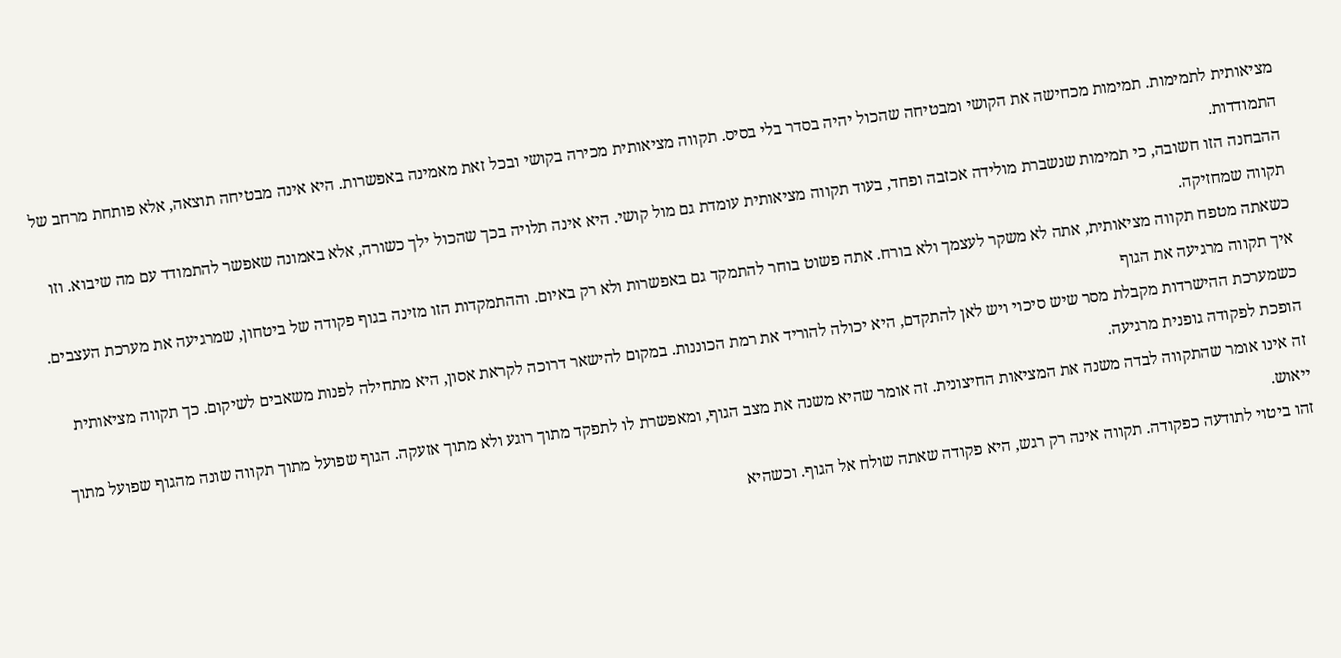מציאותית לתמימות. תמימות מכחישה את הקושי ומבטיחה שהכול יהיה בסדר בלי בסיס. תקווה מציאותית מכירה בקושי ובכל זאת מאמינה באפשרות. היא אינה מבטיחה תוצאה, אלא פותחת מרחב של התמודדות.
ההבחנה הזו חשובה, כי תמימות שנשברת מולידה אכזבה ופחד, בעוד תקווה מציאותית עומדת גם מול קושי. היא אינה תלויה בכך שהכול ילך כשורה, אלא באמונה שאפשר להתמודד עם מה שיבוא. וזו תקווה שמחזיקה.
כשאתה מטפח תקווה מציאותית, אתה לא משקר לעצמך ולא בורח. אתה פשוט בוחר להתמקד גם באפשרות ולא רק באיום. וההתמקדות הזו מזינה בגוף פקודה של ביטחון, שמרגיעה את מערכת העצבים.
איך תקווה מרגיעה את הגוף
כשמערכת ההישרדות מקבלת מסר שיש סיכוי ויש לאן להתקדם, היא יכולה להוריד את רמת הכוננות. במקום להישאר דרוכה לקראת אסון, היא מתחילה לפנות משאבים לשיקום. כך תקווה מציאותית הופכת לפקודה גופנית מרגיעה.
זה אינו אומר שהתקווה לבדה משנה את המציאות החיצונית. זה אומר שהיא משנה את מצב הגוף, ומאפשרת לו לתפקד מתוך רוגע ולא מתוך אזעקה. הגוף שפועל מתוך תקווה שונה מהגוף שפועל מתוך ייאוש.
זהו ביטוי לתודעה כפקודה. תקווה אינה רק רגש, היא פקודה שאתה שולח אל הגוף. וכשהיא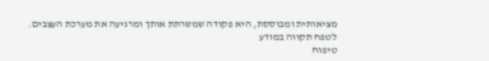מציאותית ומבוססת, היא פקודה שמשרתת אותך ומרגיעה את מערכת העצבים.
לטפח תקווה במודע
טיפוח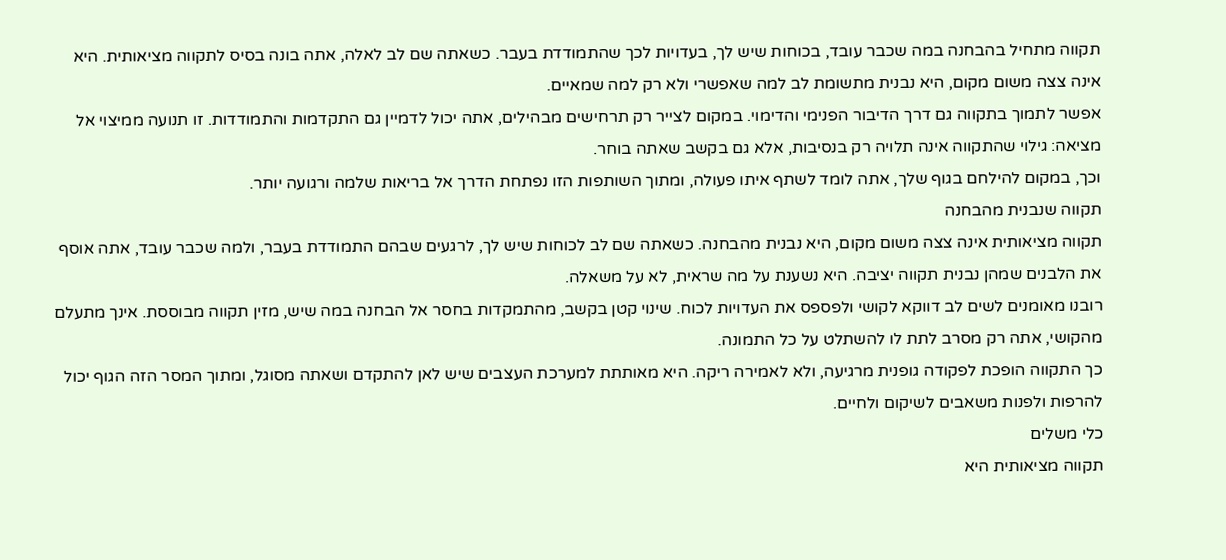תקווה מתחיל בהבחנה במה שכבר עובד, בכוחות שיש לך, בעדויות לכך שהתמודדת בעבר. כשאתה שם לב לאלה, אתה בונה בסיס לתקווה מציאותית. היא אינה צצה משום מקום, היא נבנית מתשומת לב למה שאפשרי ולא רק למה שמאיים.
אפשר לתמוך בתקווה גם דרך הדיבור הפנימי והדימוי. במקום לצייר רק תרחישים מבהילים, אתה יכול לדמיין גם התקדמות והתמודדות. זו תנועה ממיצוי אל מציאה: גילוי שהתקווה אינה תלויה רק בנסיבות, אלא גם בקשב שאתה בוחר.
וכך, במקום להילחם בגוף שלך, אתה לומד לשתף איתו פעולה, ומתוך השותפות הזו נפתחת הדרך אל בריאות שלמה ורגועה יותר.
תקווה שנבנית מהבחנה
תקווה מציאותית אינה צצה משום מקום, היא נבנית מהבחנה. כשאתה שם לב לכוחות שיש לך, לרגעים שבהם התמודדת בעבר, ולמה שכבר עובד, אתה אוסף את הלבנים שמהן נבנית תקווה יציבה. היא נשענת על מה שראית, לא על משאלה.
רובנו מאומנים לשים לב דווקא לקושי ולפספס את העדויות לכוח. שינוי קטן בקשב, מהתמקדות בחסר אל הבחנה במה שיש, מזין תקווה מבוססת. אינך מתעלם מהקושי, אתה רק מסרב לתת לו להשתלט על כל התמונה.
כך התקווה הופכת לפקודה גופנית מרגיעה, ולא לאמירה ריקה. היא מאותתת למערכת העצבים שיש לאן להתקדם ושאתה מסוגל, ומתוך המסר הזה הגוף יכול להרפות ולפנות משאבים לשיקום ולחיים.
כלי משלים
תקווה מציאותית היא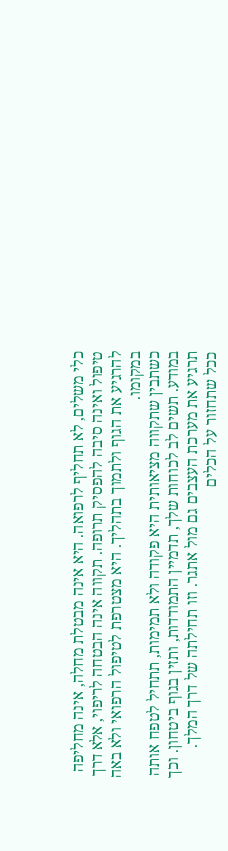כלי משלים, לא תחליף לרפואה. היא אינה מבטלת מחלה, אינה מחליפה טיפול ואינה סיבה להפסיק תרופה. תקווה אינה הבטחה לריפוי, אלא דרך להרגיע את הגוף ולתמוך בתהליך. היא מצטרפת לטיפול הרפואי ולא באה במקומו.
כשתבין שתקווה מציאותית היא פקודה ולא תמימות, תתחיל לטפח אותה במודע. תשים לב לכוחות שלך, תדמיין התמודדות, ותזין בגוף ביטחון. וכך תרגיע את מערכת העצבים גם מול אתגר. וזו תחילתה של דרך המלך.
ככל שתחזור על הכלים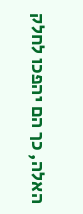האלה, כך הם יהפכו לחלק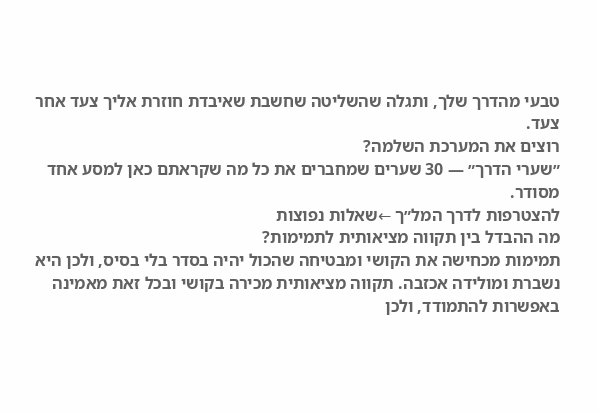טבעי מהדרך שלך, ותגלה שהשליטה שחשבת שאיבדת חוזרת אליך צעד אחר צעד.
רוצים את המערכת השלמה?
״שערי הדרך״ — 30 שערים שמחברים את כל מה שקראתם כאן למסע אחד מסודר.
להצטרפות לדרך המל״ך ←שאלות נפוצות
מה ההבדל בין תקווה מציאותית לתמימות?
תמימות מכחישה את הקושי ומבטיחה שהכול יהיה בסדר בלי בסיס, ולכן היא נשברת ומולידה אכזבה. תקווה מציאותית מכירה בקושי ובכל זאת מאמינה באפשרות להתמודד, ולכן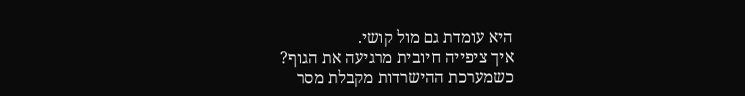היא עומדת גם מול קושי.
איך ציפייה חיובית מרגיעה את הגוף?
כשמערכת ההישרדות מקבלת מסר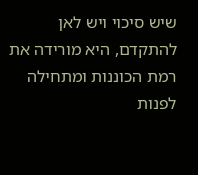שיש סיכוי ויש לאן להתקדם, היא מורידה את רמת הכוננות ומתחילה לפנות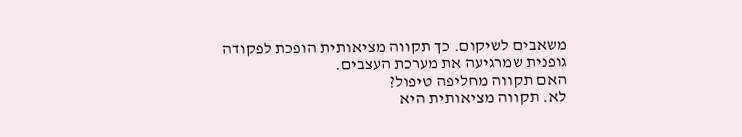משאבים לשיקום. כך תקווה מציאותית הופכת לפקודה גופנית שמרגיעה את מערכת העצבים.
האם תקווה מחליפה טיפול?
לא. תקווה מציאותית היא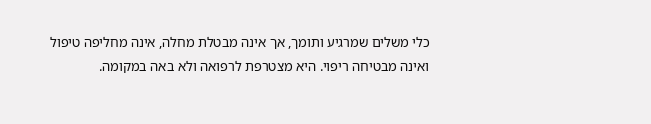כלי משלים שמרגיע ותומך, אך אינה מבטלת מחלה, אינה מחליפה טיפול ואינה מבטיחה ריפוי. היא מצטרפת לרפואה ולא באה במקומה.